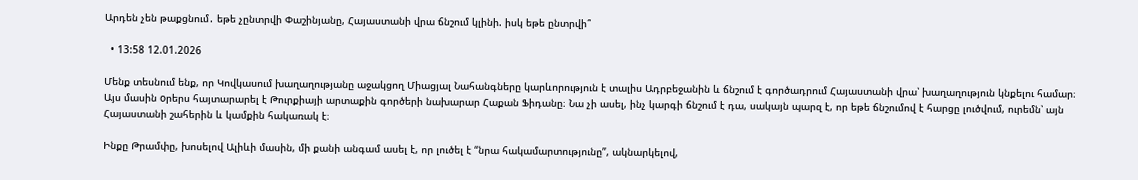Արդեն չեն թաքցնում․ եթե չընտրվի Փաշինյանը, Հայաստանի վրա ճնշում կլինի. իսկ եթե ընտրվի՞

  • 13:58 12.01.2026

Մենք տեսնում ենք, որ Կովկասում խաղաղությանը աջակցող Միացյալ Նահանգները կարևորություն է տալիս Ադրբեջանին և ճնշում է գործադրում Հայաստանի վրա՝ խաղաղություն կնքելու համար։ Այս մասին oրերս հայտարարել է Թուրքիայի արտաքին գործերի նախարար Հաքան Ֆիդանը։ Նա չի ասել, ինչ կարգի ճնշում է դա, սակայն պարզ է, որ եթե ճնշումով է հարցը լուծվում, ուրեմն՝ այն Հայաստանի շահերին և կամքին հակառակ է։

Ինքը Թրամփը, խոսելով Ալիևի մասին, մի քանի անգամ ասել է, որ լուծել է “նրա հակամարտությունը”, ակնարկելով,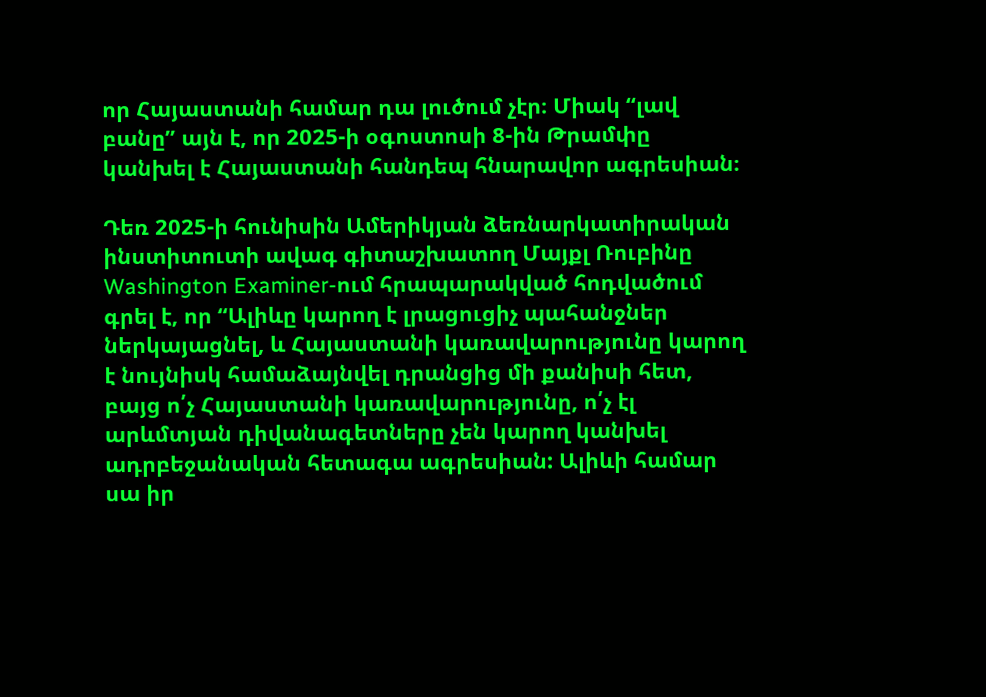որ Հայաստանի համար դա լուծում չէր։ Միակ “լավ բանը” այն է, որ 2025-ի օգոստոսի 8-ին Թրամփը կանխել է Հայաստանի հանդեպ հնարավոր ագրեսիան։

Դեռ 2025-ի հունիսին Ամերիկյան ձեռնարկատիրական ինստիտուտի ավագ գիտաշխատող Մայքլ Ռուբինը  Washington Examiner-ում հրապարակված հոդվածում գրել է, որ “Ալիևը կարող է լրացուցիչ պահանջներ ներկայացնել, և Հայաստանի կառավարությունը կարող է նույնիսկ համաձայնվել դրանցից մի քանիսի հետ, բայց ո՛չ Հայաստանի կառավարությունը, ո՛չ էլ արևմտյան դիվանագետները չեն կարող կանխել ադրբեջանական հետագա ագրեսիան: Ալիևի համար սա իր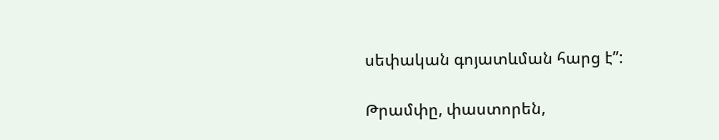սեփական գոյատևման հարց է”:

Թրամփը, փաստորեն,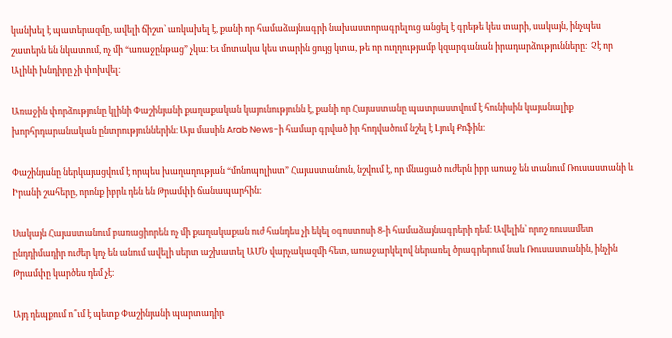կանխել է պատերազմը, ավելի ճիշտ՝ առկախել է, քանի որ համաձայնագրի նախաստորագրելուց անցել է գրեթե կես տարի, սակայն, ինչպես շատերն են նկատում, ոչ մի “առաջընթաց” չկա։ Եւ մոտակա կես տարին ցույց կտա, թե որ ուղղությամբ կզարգանան իրադարձությունները։  Չէ որ Ալիևի խնդիրը չի փոխվել։

Առաջին փորձությունը կլինի Փաշինյանի քաղաքական կայունությունն է, քանի որ Հայաստանը պատրաստվում է հունիսին կայանալիք խորհրդարանական ընտրություններին։ Այս մասին Arab News-ի համար գրված իր հոդվածում նշել է Լյուկ Քոֆին։

Փաշինյանը ներկայացվում է որպես խաղաղության “մոնոպոլիստ” Հայաստանուն, նշվում է, որ մնացած ուժերն իբր առաջ են տանում Ռուսաստանի և Իրանի շահերը, որոնք իբրև դեն են Թրամփի ճանապարհին։

Սակայն Հայաստանում բառացիորեն ոչ մի քաղակաքան ուժ հանդես չի եկել օգոստոսի 8-ի համաձայնագրերի դեմ։ Ավելին՝ որոշ ռուսամետ ընդդիմադիր ուժեր կոչ են անում ավելի սերտ աշխատել ԱՄՆ վարչակազմի հետ, առաջարկելով ներառել ծրագրերում նաև Ռուսաստանին, ինչին Թրամփը կարծես դեմ չէ։

Այդ դեպքում ո՞ւմ է պետք Փաշինյանի պարտադիր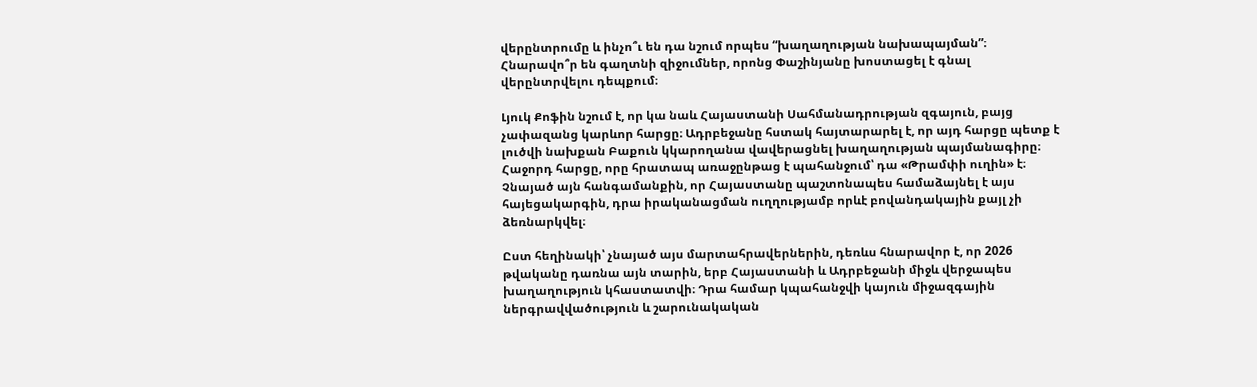վերընտրումը և ինչո՞ւ են դա նշում որպես “խաղաղության նախապայման”։ Հնարավո՞ր են գաղտնի զիջումներ, որոնց Փաշինյանը խոստացել է գնալ վերընտրվելու դեպքում։

Լյուկ Քոֆին նշում է, որ կա նաև Հայաստանի Սահմանադրության զգայուն, բայց չափազանց կարևոր հարցը։ Ադրբեջանը հստակ հայտարարել է, որ այդ հարցը պետք է լուծվի նախքան Բաքուն կկարողանա վավերացնել խաղաղության պայմանագիրը։ Հաջորդ հարցը, որը հրատապ առաջընթաց է պահանջում՝ դա «Թրամփի ուղին» է։ Չնայած այն հանգամանքին, որ Հայաստանը պաշտոնապես համաձայնել է այս հայեցակարգին, դրա իրականացման ուղղությամբ որևէ բովանդակային քայլ չի ձեռնարկվել։

Ըստ հեղինակի՝ չնայած այս մարտահրավերներին, դեռևս հնարավոր է, որ 2026 թվականը դառնա այն տարին, երբ Հայաստանի և Ադրբեջանի միջև վերջապես խաղաղություն կհաստատվի։ Դրա համար կպահանջվի կայուն միջազգային ներգրավվածություն և շարունակական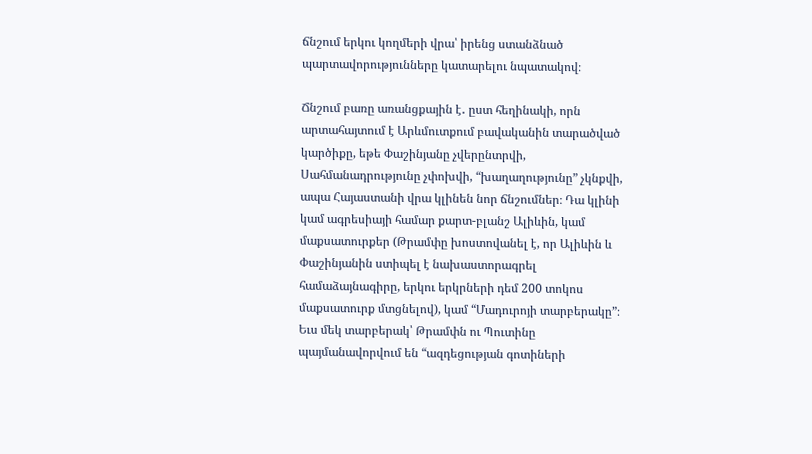ճնշում երկու կողմերի վրա՝ իրենց ստանձնած պարտավորությունները կատարելու նպատակով։

Ճնշում բառը առանցքային է․ ըստ հեղինակի, որն արտահայտում է Արևմուտքում բավականին տարածված կարծիքը, եթե Փաշինյանը չվերընտրվի, Սահմանադրությունը չփոխվի, “խաղաղությունը” չկնքվի, ապա Հայաստանի վրա կլինեն նոր ճնշումներ։ Դա կլինի կամ ագրեսիայի համար քարտ-բլանշ Ալիևին, կամ մաքսատուրքեր (Թրամփը խոստովանել է, որ Ալիևին և Փաշինյանին ստիպել է նախաստորագրել համաձայնագիրը, երկու երկրների դեմ 200 տոկոս մաքսատուրք մտցնելով), կամ “Մադուրոյի տարբերակը”։ Եւս մեկ տարբերակ՝ Թրամփն ու Պուտինը պայմանավորվում են “ազդեցության գոտիների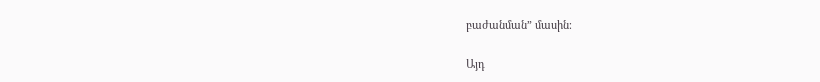բաժանման” մասին։

Այդ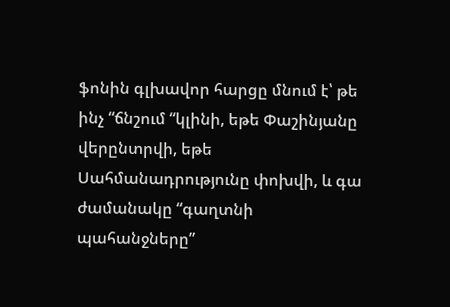ֆոնին գլխավոր հարցը մնում է՝ թե ինչ “ճնշում “կլինի, եթե Փաշինյանը վերընտրվի, եթե Սահմանադրությունը փոխվի, և գա ժամանակը “գաղտնի պահանջները”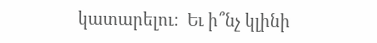կատարելու։  Եւ ի՞նչ կլինի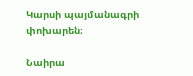Կարսի պայմանագրի փոխարեն։

Նաիրա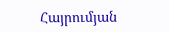Հայրումյան